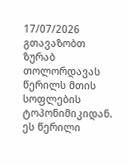17/07/2026
გთავაზობთ ზურაბ თოლორდავას წერილს მთის სოფლების ტოპონიმიკიდან. ეს წერილი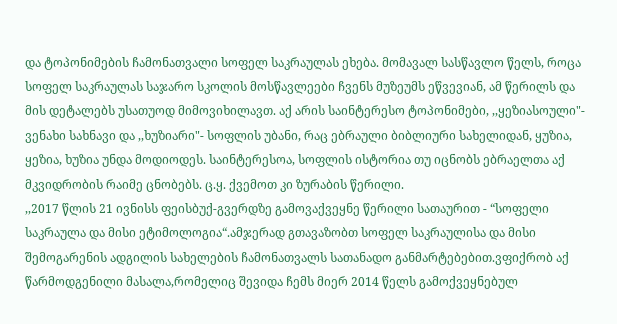და ტოპონიმების ჩამონათვალი სოფელ საკრაულას ეხება. მომავალ სასწავლო წელს, როცა სოფელ საკრაულას საჯარო სკოლის მოსწავლეები ჩვენს მუზეუმს ეწვევიან, ამ წერილს და მის დეტალებს უსათუოდ მიმოვიხილავთ. აქ არის საინტერესო ტოპონიმები, ,,ყეზიასოული"- ვენახი სახნავი და ,,ხუზიარი"- სოფლის უბანი, რაც ებრაული ბიბლიური სახელიდან, ყუზია, ყეზია, ხუზია უნდა მოდიოდეს. საინტერესოა, სოფლის ისტორია თუ იცნობს ებრაელთა აქ მკვიდრობის რაიმე ცნობებს. ც.ყ. ქვემოთ კი ზურაბის წერილი.
,,2017 წლის 21 ივნისს ფეისბუქ-გვერდზე გამოვაქვეყნე წერილი სათაურით - “სოფელი საკრაულა და მისი ეტიმოლოგია“.ამჯერად გთავაზობთ სოფელ საკრაულისა და მისი შემოგარენის ადგილის სახელების ჩამონათვალს სათანადო განმარტებებით.ვფიქრობ აქ წარმოდგენილი მასალა,რომელიც შევიდა ჩემს მიერ 2014 წელს გამოქვეყნებულ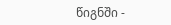წიგნში -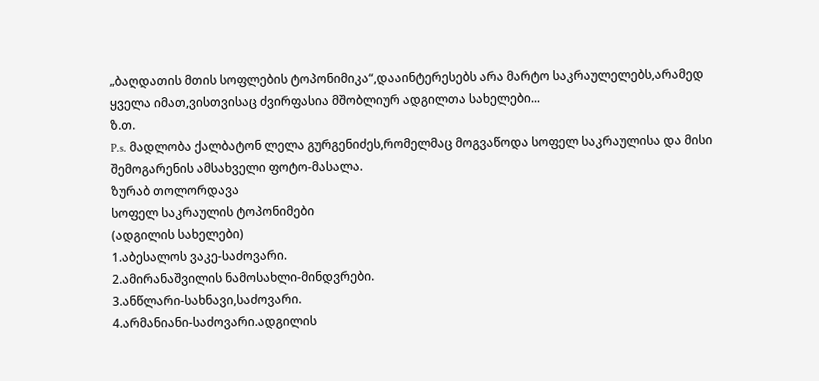„ბაღდათის მთის სოფლების ტოპონიმიკა“,დააინტერესებს არა მარტო საკრაულელებს,არამედ ყველა იმათ,ვისთვისაც ძვირფასია მშობლიურ ადგილთა სახელები...
ზ.თ.
P.s. მადლობა ქალბატონ ლელა გურგენიძეს,რომელმაც მოგვაწოდა სოფელ საკრაულისა და მისი შემოგარენის ამსახველი ფოტო-მასალა.
ზურაბ თოლორდავა
სოფელ საკრაულის ტოპონიმები
(ადგილის სახელები)
1.აბესალოს ვაკე-საძოვარი.
2.ამირანაშვილის ნამოსახლი-მინდვრები.
3.ანწლარი-სახნავი,საძოვარი.
4.არმანიანი-საძოვარი.ადგილის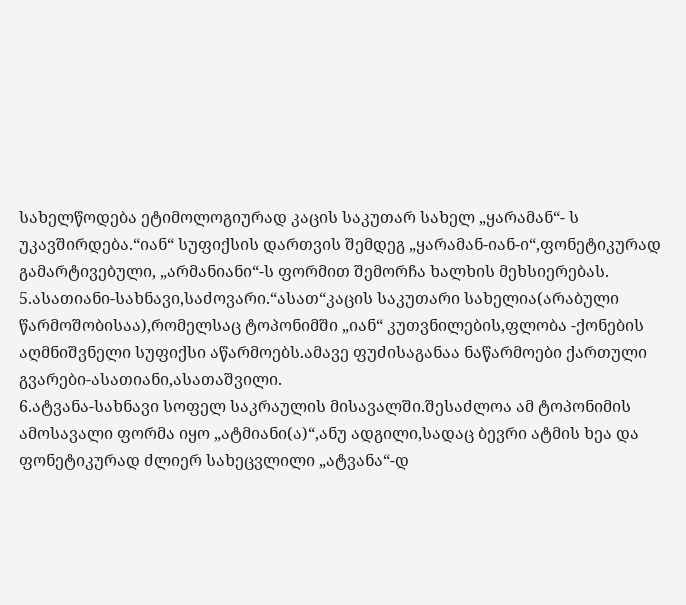სახელწოდება ეტიმოლოგიურად კაცის საკუთარ სახელ „ყარამან“- ს უკავშირდება.“იან“ სუფიქსის დართვის შემდეგ „ყარამან-იან-ი“,ფონეტიკურად გამარტივებული, „არმანიანი“-ს ფორმით შემორჩა ხალხის მეხსიერებას.
5.ასათიანი-სახნავი,საძოვარი.“ასათ“კაცის საკუთარი სახელია(არაბული წარმოშობისაა),რომელსაც ტოპონიმში „იან“ კუთვნილების,ფლობა -ქონების აღმნიშვნელი სუფიქსი აწარმოებს.ამავე ფუძისაგანაა ნაწარმოები ქართული გვარები-ასათიანი,ასათაშვილი.
6.ატვანა-სახნავი სოფელ საკრაულის მისავალში.შესაძლოა ამ ტოპონიმის ამოსავალი ფორმა იყო „ატმიანი(ა)“,ანუ ადგილი,სადაც ბევრი ატმის ხეა და ფონეტიკურად ძლიერ სახეცვლილი „ატვანა“-დ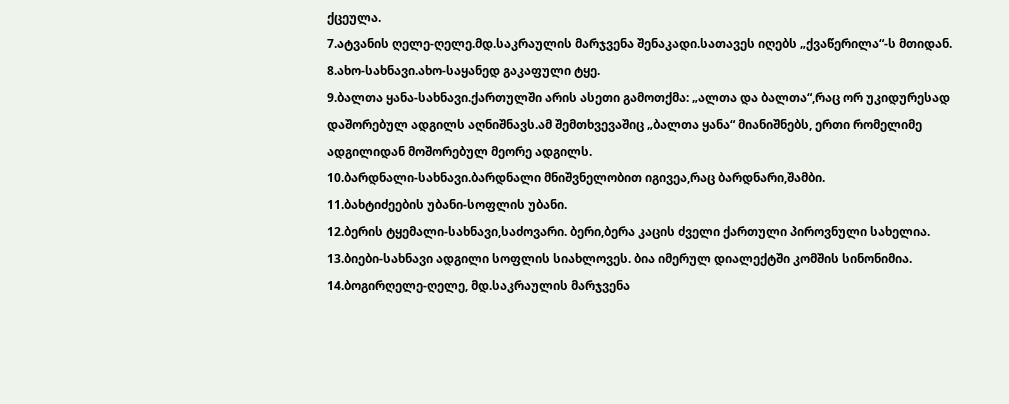ქცეულა.
7.ატვანის ღელე-ღელე.მდ.საკრაულის მარჯვენა შენაკადი.სათავეს იღებს „ქვაწერილა“-ს მთიდან.
8.ახო-სახნავი.ახო-საყანედ გაკაფული ტყე.
9.ბალთა ყანა-სახნავი.ქართულში არის ასეთი გამოთქმა: „ალთა და ბალთა“,რაც ორ უკიდურესად დაშორებულ ადგილს აღნიშნავს.ამ შემთხვევაშიც „ბალთა ყანა“ მიანიშნებს, ერთი რომელიმე ადგილიდან მოშორებულ მეორე ადგილს.
10.ბარდნალი-სახნავი.ბარდნალი მნიშვნელობით იგივეა,რაც ბარდნარი,შამბი.
11.ბახტიძეების უბანი-სოფლის უბანი.
12.ბერის ტყემალი-სახნავი,საძოვარი. ბერი,ბერა კაცის ძველი ქართული პიროვნული სახელია.
13.ბიები-სახნავი ადგილი სოფლის სიახლოვეს. ბია იმერულ დიალექტში კომშის სინონიმია.
14.ბოგირღელე-ღელე, მდ.საკრაულის მარჯვენა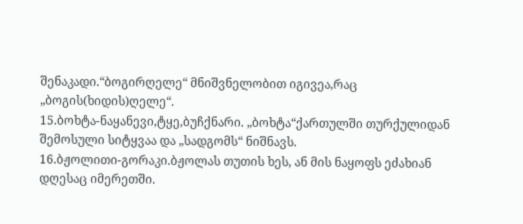შენაკადი.“ბოგირღელე“ მნიშვნელობით იგივეა,რაც „ბოგის(ხიდის)ღელე“.
15.ბოხტა-ნაყანევი,ტყე,ბუჩქნარი. „ბოხტა“ქართულში თურქულიდან შემოსული სიტყვაა და „სადგომს“ ნიშნავს.
16.ბჟოლითი-გორაკი.ბჟოლას თუთის ხეს, ან მის ნაყოფს ეძახიან დღესაც იმერეთში.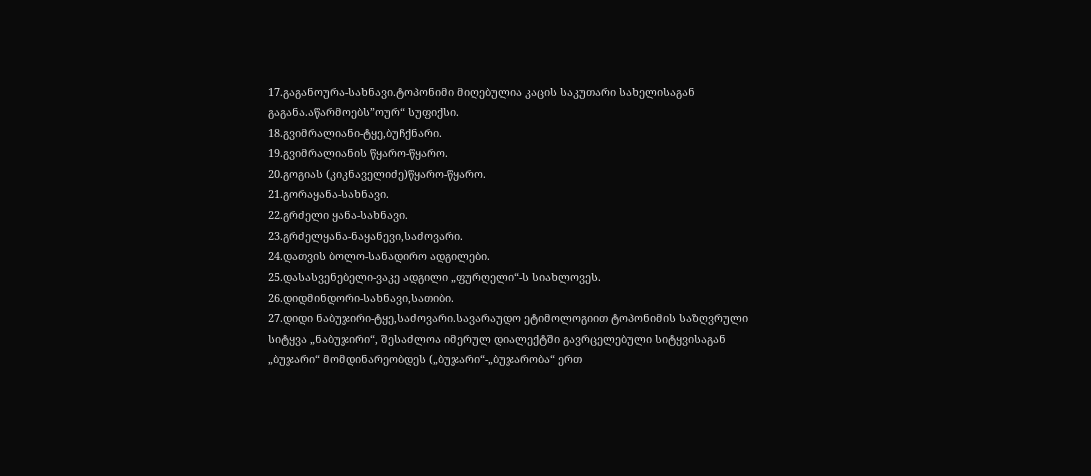17.გაგანოურა-სახნავი.ტოპონიმი მიღებულია კაცის საკუთარი სახელისაგან გაგანა.აწარმოებს”ოურ“ სუფიქსი.
18.გვიმრალიანი-ტყე,ბუჩქნარი.
19.გვიმრალიანის წყარო-წყარო.
20.გოგიას (კიკნაველიძე)წყარო-წყარო.
21.გორაყანა-სახნავი.
22.გრძელი ყანა-სახნავი.
23.გრძელყანა-ნაყანევი,საძოვარი.
24.დათვის ბოლო-სანადირო ადგილები.
25.დასასვენებელი-ვაკე ადგილი „ფურღელი“-ს სიახლოვეს.
26.დიდმინდორი-სახნავი,სათიბი.
27.დიდი ნაბუჯირი-ტყე,საძოვარი.სავარაუდო ეტიმოლოგიით ტოპონიმის საზღვრული სიტყვა „ნაბუჯირი“, შესაძლოა იმერულ დიალექტში გავრცელებული სიტყვისაგან „ბუჯარი“ მომდინარეობდეს („ბუჯარი“-„ბუჯარობა“ ერთ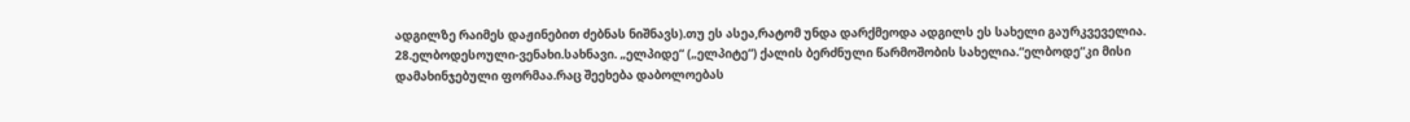ადგილზე რაიმეს დაჟინებით ძებნას ნიშნავს).თუ ეს ასეა,რატომ უნდა დარქმეოდა ადგილს ეს სახელი გაურკვეველია.
28.ელბოდესოული-ვენახი.სახნავი. „ელპიდე“ („ელპიტე“) ქალის ბერძნული წარმოშობის სახელია.“ელბოდე“კი მისი დამახინჯებული ფორმაა.რაც შეეხება დაბოლოებას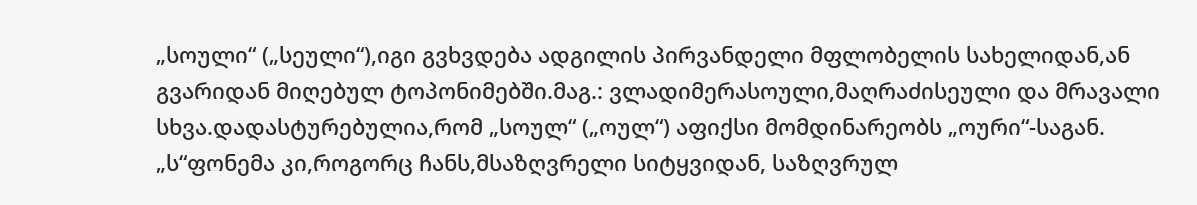„სოული“ („სეული“),იგი გვხვდება ადგილის პირვანდელი მფლობელის სახელიდან,ან გვარიდან მიღებულ ტოპონიმებში.მაგ.: ვლადიმერასოული,მაღრაძისეული და მრავალი სხვა.დადასტურებულია,რომ „სოულ“ („ოულ“) აფიქსი მომდინარეობს „ოური“-საგან. „ს“ფონემა კი,როგორც ჩანს,მსაზღვრელი სიტყვიდან, საზღვრულ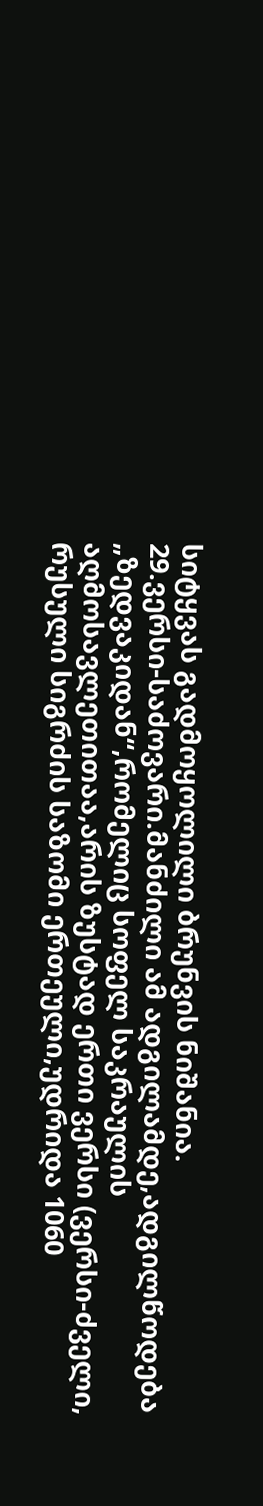სიტყვას გადმოყოლილი ბრუნვის ნიშანია.
29.ვერსი-საძოვარი.მანძილი ამ ადგილამდე,ადგილწოდება „ზედვაკიდან“,რომელიც სოფელ საკრაულის აღმოსავლეთითაა,არის ზუსტად ერთი ვერსი (ვერსი-ძველი, რუსული სიგრძის საზომი ერთეული,უდრიდა 1060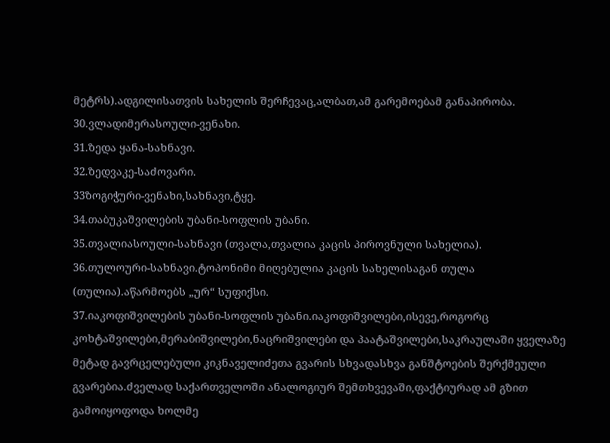მეტრს).ადგილისათვის სახელის შერჩევაც,ალბათ,ამ გარემოებამ განაპირობა.
30.ვლადიმერასოული-ვენახი.
31.ზედა ყანა-სახნავი.
32.ზედვაკე-საძოვარი.
33ზოგიჭური-ვენახი,სახნავი,ტყე.
34.თაბუკაშვილების უბანი-სოფლის უბანი.
35.თვალიასოული-სახნავი (თვალა,თვალია კაცის პიროვნული სახელია).
36.თულოური-სახნავი.ტოპონიმი მიღებულია კაცის სახელისაგან თულა (თულია).აწარმოებს „ურ“ სუფიქსი.
37.იაკოფიშვილების უბანი-სოფლის უბანი.იაკოფიშვილები,ისევე,როგორც კოხტაშვილები,მერაბიშვილები,ნაცრიშვილები და პაატაშვილები,საკრაულაში ყველაზე მეტად გავრცელებული კიკნაველიძეთა გვარის სხვადასხვა განშტოების შერქმეული გვარებია.ძველად საქართველოში ანალოგიურ შემთხვევაში,ფაქტიურად ამ გზით გამოიყოფოდა ხოლმე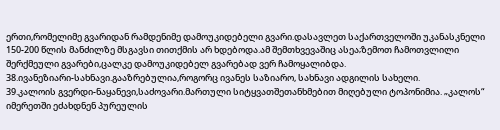ერთი,რომელიმე გვარიდან რამდენიმე დამოუკიდებელი გვარი.დასავლეთ საქართველოში უკანასკნელი 150-200 წლის მანძილზე მსგავსი თითქმის არ ხდებოდა.ამ შემთხვევაშიც ასეა;ზემოთ ჩამოთვლილი შერქმეული გვარები,ცალკე დამოუკიდებელ გვარებად ვერ ჩამოყალიბდა.
38.ივანეზიარი-სახნავი.გააზრებულია,როგორც ივანეს საზიარო, სახნავი ადგილის სახელი.
39.კალოის გვერდი-ნაყანევი,საძოვარი.მართული სიტყვათშეთანხმებით მიღებული ტოპონიმია. „კალოს“ იმერეთში ეძახდნენ პურეულის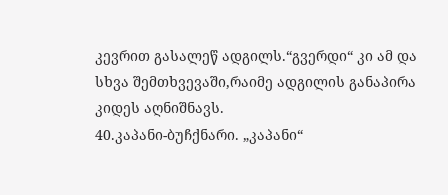კევრით გასალეწ ადგილს.“გვერდი“ კი ამ და სხვა შემთხვევაში,რაიმე ადგილის განაპირა კიდეს აღნიშნავს.
40.კაპანი-ბუჩქნარი. „კაპანი“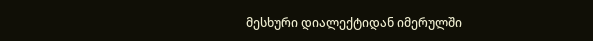მესხური დიალექტიდან იმერულში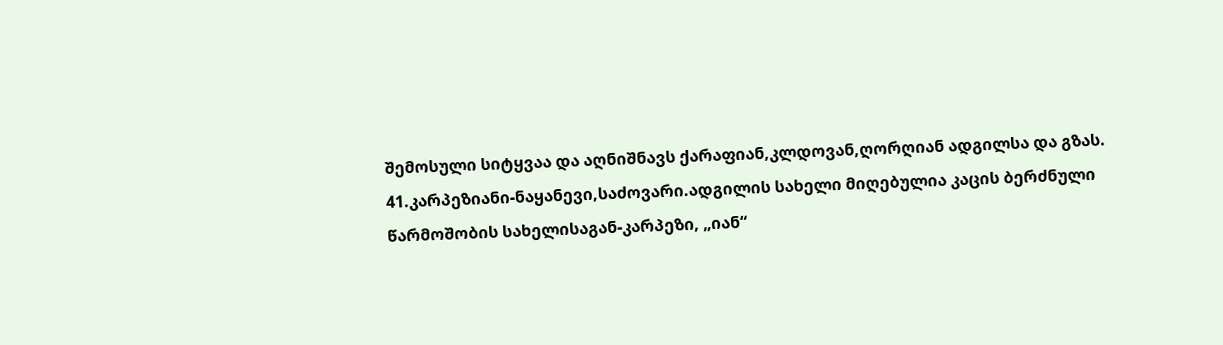შემოსული სიტყვაა და აღნიშნავს ქარაფიან,კლდოვან,ღორღიან ადგილსა და გზას.
41.კარპეზიანი-ნაყანევი,საძოვარი.ადგილის სახელი მიღებულია კაცის ბერძნული წარმოშობის სახელისაგან-კარპეზი, „იან“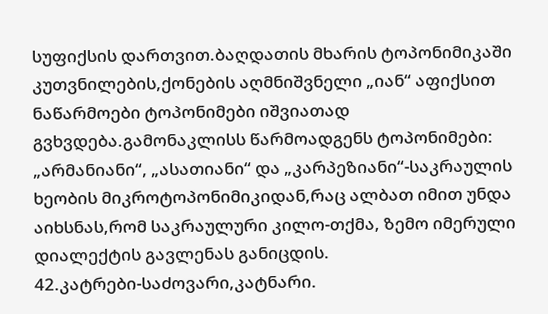სუფიქსის დართვით.ბაღდათის მხარის ტოპონიმიკაში კუთვნილების,ქონების აღმნიშვნელი „იან“ აფიქსით ნაწარმოები ტოპონიმები იშვიათად გვხვდება.გამონაკლისს წარმოადგენს ტოპონიმები: „არმანიანი“, „ასათიანი“ და „კარპეზიანი“-საკრაულის ხეობის მიკროტოპონიმიკიდან,რაც ალბათ იმით უნდა აიხსნას,რომ საკრაულური კილო-თქმა, ზემო იმერული დიალექტის გავლენას განიცდის.
42.კატრები-საძოვარი,კატნარი.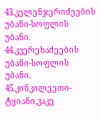43.კელენჯერიძეების უბანი-სოფლის უბანი.
44.კვერეხაძეების უბანი-სოფლის უბანი.
45.კინკილეეთი-ტყიანი,ვაკე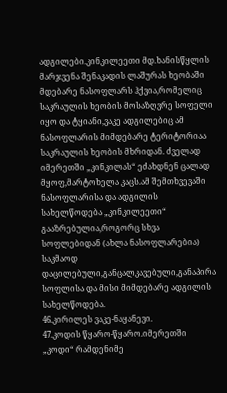ადგილები.კინკილეეთი მდ.ხანისწყლის მარჯვენა შენაკადის ლაშურას ხეობაში მდებარე ნასოფლარს ჰქვია,რომელიც საკრაულის ხეობის მოსაზღვრე სოფელი იყო და ტყიანი,ვაკე ადგილებიც ამ ნასოფლარის მიმდებარე ტერიტორიაა საკრაულის ხეობის მხრიდან. ძველად იმერეთში „კინკილას“ ეძახდნენ ცალად მყოფ,მარტოხელა კაცს.ამ შემთხვევაში ნასოფლარისა და ადგილის სახელწოდება „კინკილეეთი“ გააზრებულია,როგორც სხვა სოფლებიდან (ახლა ნასოფლარებია) საკმაოდ დაცილებული,განცალკავებული,განაპირა სოფლისა და მისი მიმდებარე ადგილის სახელწოდება.
46.კირილეს ვაკე-ნაყანევი.
47.კოდის წყარო-წყარო.იმერეთში „კოდი“ რამდენიმე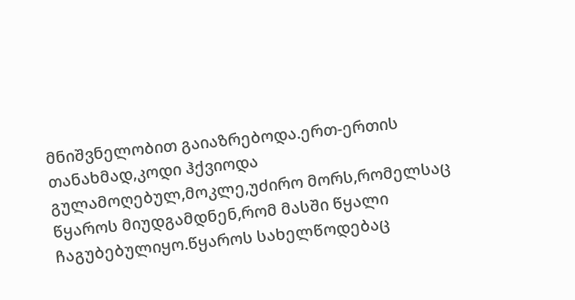მნიშვნელობით გაიაზრებოდა.ერთ-ერთის თანახმად,კოდი ჰქვიოდა გულამოღებულ,მოკლე,უძირო მორს,რომელსაც წყაროს მიუდგამდნენ,რომ მასში წყალი ჩაგუბებულიყო.წყაროს სახელწოდებაც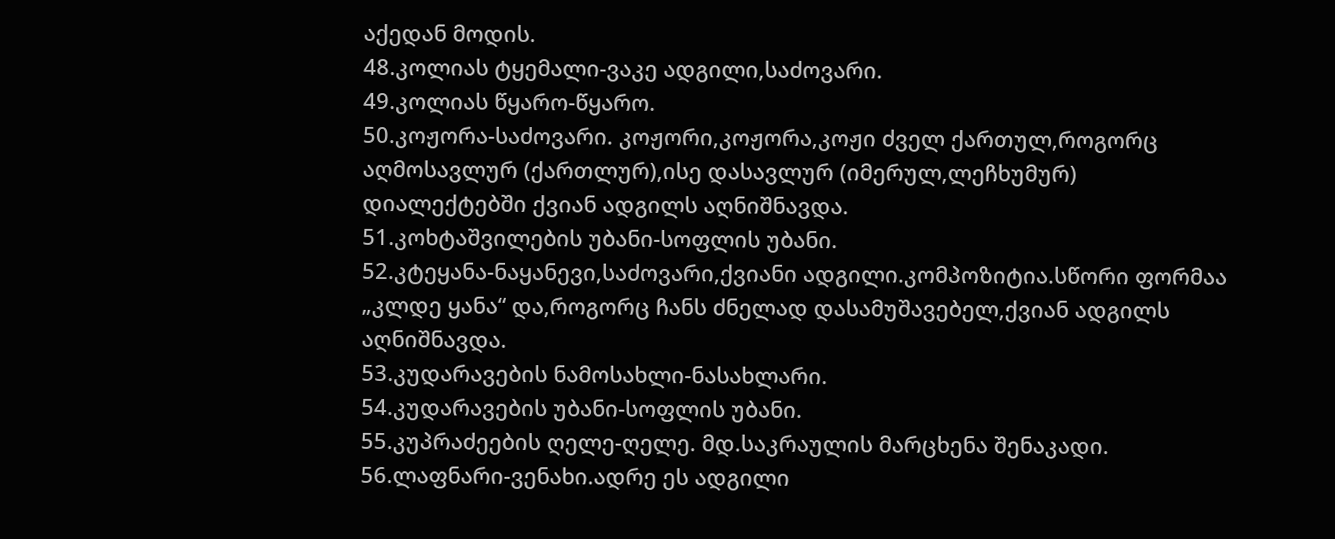აქედან მოდის.
48.კოლიას ტყემალი-ვაკე ადგილი,საძოვარი.
49.კოლიას წყარო-წყარო.
50.კოჟორა-საძოვარი. კოჟორი,კოჟორა,კოჟი ძველ ქართულ,როგორც აღმოსავლურ (ქართლურ),ისე დასავლურ (იმერულ,ლეჩხუმურ) დიალექტებში ქვიან ადგილს აღნიშნავდა.
51.კოხტაშვილების უბანი-სოფლის უბანი.
52.კტეყანა-ნაყანევი,საძოვარი,ქვიანი ადგილი.კომპოზიტია.სწორი ფორმაა „კლდე ყანა“ და,როგორც ჩანს ძნელად დასამუშავებელ,ქვიან ადგილს აღნიშნავდა.
53.კუდარავების ნამოსახლი-ნასახლარი.
54.კუდარავების უბანი-სოფლის უბანი.
55.კუპრაძეების ღელე-ღელე. მდ.საკრაულის მარცხენა შენაკადი.
56.ლაფნარი-ვენახი.ადრე ეს ადგილი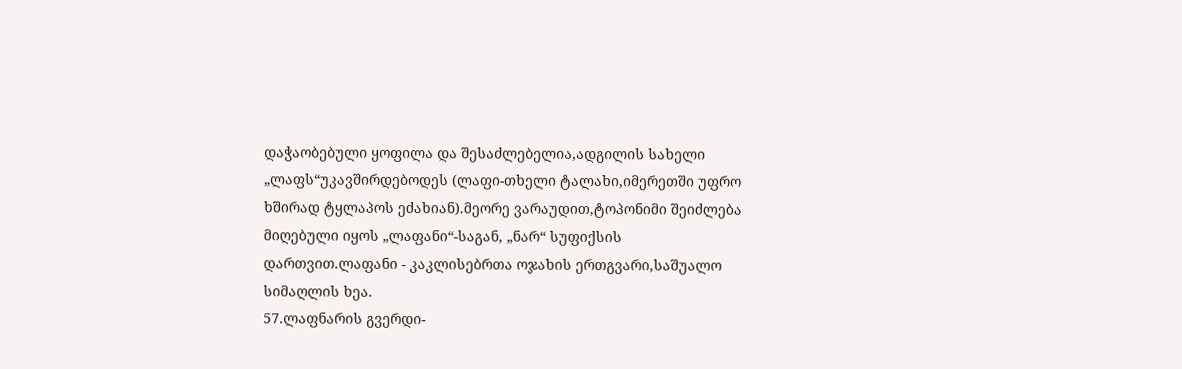დაჭაობებული ყოფილა და შესაძლებელია,ადგილის სახელი „ლაფს“უკავშირდებოდეს (ლაფი-თხელი ტალახი,იმერეთში უფრო ხშირად ტყლაპოს ეძახიან).მეორე ვარაუდით,ტოპონიმი შეიძლება მიღებული იყოს „ლაფანი“-საგან, „ნარ“ სუფიქსის დართვით.ლაფანი - კაკლისებრთა ოჯახის ერთგვარი,საშუალო სიმაღლის ხეა.
57.ლაფნარის გვერდი-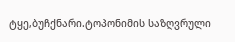ტყე,ბუჩქნარი.ტოპონიმის საზღვრული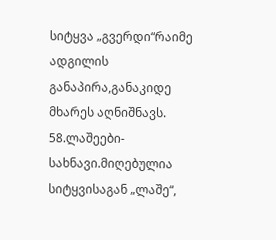სიტყვა „გვერდი“რაიმე ადგილის განაპირა,განაკიდე მხარეს აღნიშნავს.
58.ლაშეები-სახნავი.მიღებულია სიტყვისაგან „ლაშე“,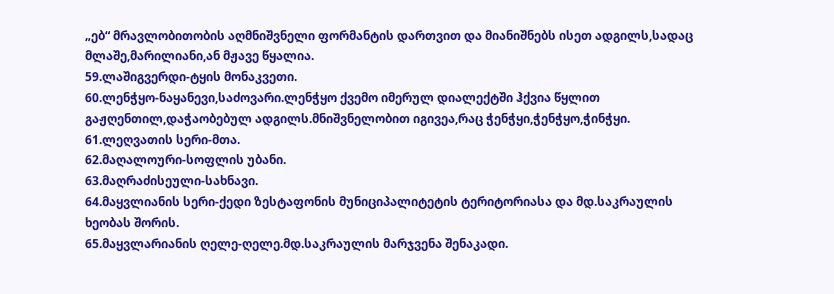„ებ“ მრავლობითობის აღმნიშვნელი ფორმანტის დართვით და მიანიშნებს ისეთ ადგილს,სადაც მლაშე,მარილიანი,ან მჟავე წყალია.
59.ლაშიგვერდი-ტყის მონაკვეთი.
60.ლენჭყო-ნაყანევი,საძოვარი.ლენჭყო ქვემო იმერულ დიალექტში ჰქვია წყლით გაჟღენთილ,დაჭაობებულ ადგილს.მნიშვნელობით იგივეა,რაც ჭენჭყი,ჭენჭყო,ჭინჭყი.
61.ლეღვათის სერი-მთა.
62.მაღალოური-სოფლის უბანი.
63.მაღრაძისეული-სახნავი.
64.მაყვლიანის სერი-ქედი ზესტაფონის მუნიციპალიტეტის ტერიტორიასა და მდ.საკრაულის ხეობას შორის.
65.მაყვლარიანის ღელე-ღელე.მდ.საკრაულის მარჯვენა შენაკადი.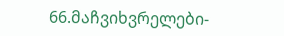66.მაჩვიხვრელები-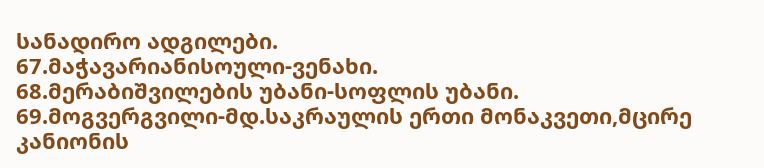სანადირო ადგილები.
67.მაჭავარიანისოული-ვენახი.
68.მერაბიშვილების უბანი-სოფლის უბანი.
69.მოგვერგვილი-მდ.საკრაულის ერთი მონაკვეთი,მცირე კანიონის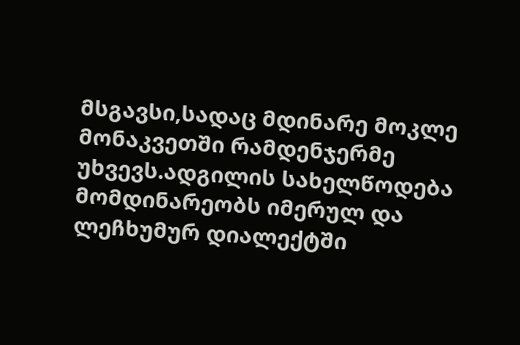მსგავსი,სადაც მდინარე მოკლე მონაკვეთში რამდენჯერმე უხვევს.ადგილის სახელწოდება მომდინარეობს იმერულ და ლეჩხუმურ დიალექტში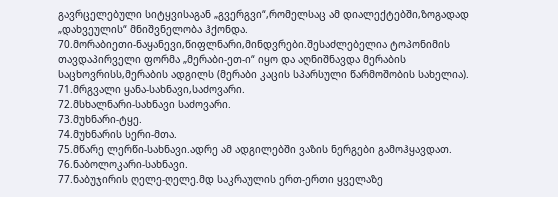გავრცელებული სიტყვისაგან „გვერგვი“,რომელსაც ამ დიალექტებში,ზოგადად „დახვეულის“ მნიშვნელობა ჰქონდა.
70.მორაბიეთი-ნაყანევი,წიფლნარი,მინდვრები.შესაძლებელია ტოპონიმის თავდაპირველი ფორმა „მერაბი-ეთ-ი“ იყო და აღნიშნავდა მერაბის საცხოვრისს,მერაბის ადგილს (მერაბი კაცის სპარსული წარმოშობის სახელია).
71.მრგვალი ყანა-სახნავი,საძოვარი.
72.მსხალნარი-სახნავი საძოვარი.
73.მუხნარი-ტყე.
74.მუხნარის სერი-მთა.
75.მწარე ლერწი-სახნავი.ადრე ამ ადგილებში ვაზის ნერგები გამოჰყავდათ.
76.ნაბოლოკარი-სახნავი.
77.ნაბუჯირის ღელე-ღელე.მდ საკრაულის ერთ-ერთი ყველაზე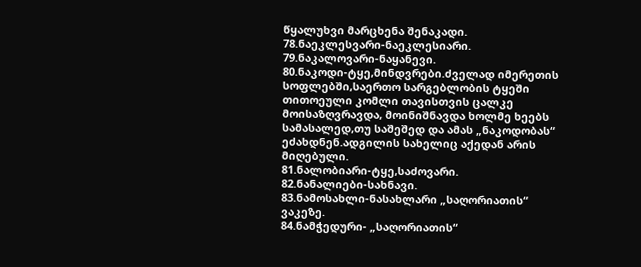წყალუხვი მარცხენა შენაკადი.
78.ნაეკლესვარი-ნაეკლესიარი.
79.ნაკალოვარი-ნაყანევი.
80.ნაკოდი-ტყე,მინდვრები.ძველად იმერეთის სოფლებში,საერთო სარგებლობის ტყეში თითოეული კომლი თავისთვის ცალკე მოისაზღვრავდა, მოინიშნავდა ხოლმე ხეებს სამასალედ,თუ საშეშედ და ამას „ნაკოდობას“ ეძახდნენ.ადგილის სახელიც აქედან არის მიღებული.
81.ნალობიარი-ტყე,საძოვარი.
82.ნანალიები-სახნავი.
83.ნამოსახლი-ნასახლარი „საღორიათის“ ვაკეზე.
84.ნამჭედური- „საღორიათის“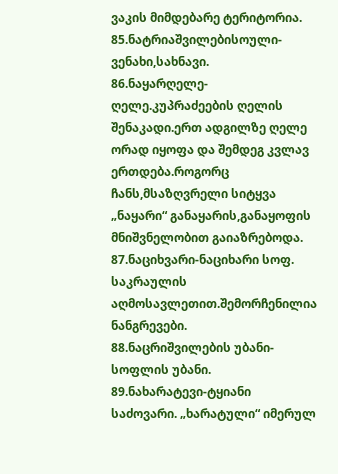ვაკის მიმდებარე ტერიტორია.
85.ნატრიაშვილებისოული-ვენახი,სახნავი.
86.ნაყარღელე-ღელე.კუპრაძეების ღელის შენაკადი.ერთ ადგილზე ღელე ორად იყოფა და შემდეგ კვლავ ერთდება.როგორც ჩანს,მსაზღვრელი სიტყვა „ნაყარი“ განაყარის,განაყოფის მნიშვნელობით გაიაზრებოდა.
87.ნაციხვარი-ნაციხარი სოფ. საკრაულის აღმოსავლეთით.შემორჩენილია ნანგრევები.
88.ნაცრიშვილების უბანი-სოფლის უბანი.
89.ნახარატევი-ტყიანი საძოვარი. „ხარატული“ იმერულ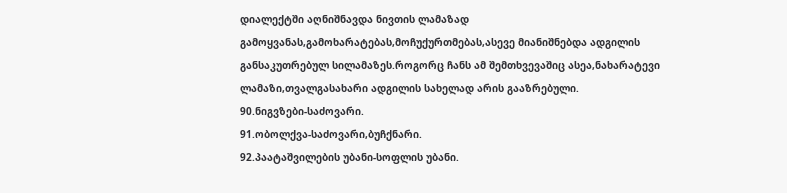დიალექტში აღნიშნავდა ნივთის ლამაზად გამოყვანას,გამოხარატებას,მოჩუქურთმებას,ასევე მიანიშნებდა ადგილის განსაკუთრებულ სილამაზეს.როგორც ჩანს ამ შემთხვევაშიც ასეა,ნახარატევი ლამაზი,თვალგასახარი ადგილის სახელად არის გააზრებული.
90.ნიგვზები-საძოვარი.
91.ობოლქვა-საძოვარი,ბუჩქნარი.
92.პაატაშვილების უბანი-სოფლის უბანი.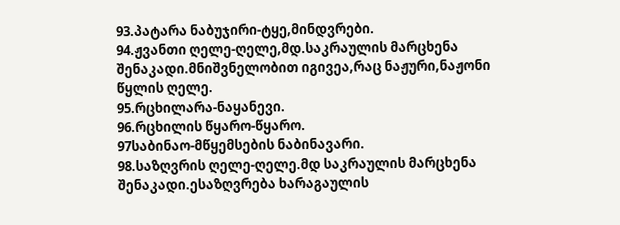93.პატარა ნაბუჯირი-ტყე,მინდვრები.
94.ჟვანთი ღელე-ღელე,მდ.საკრაულის მარცხენა შენაკადი.მნიშვნელობით იგივეა,რაც ნაჟური,ნაჟონი წყლის ღელე.
95.რცხილარა-ნაყანევი.
96.რცხილის წყარო-წყარო.
97საბინაო-მწყემსების ნაბინავარი.
98.საზღვრის ღელე-ღელე.მდ საკრაულის მარცხენა შენაკადი.ესაზღვრება ხარაგაულის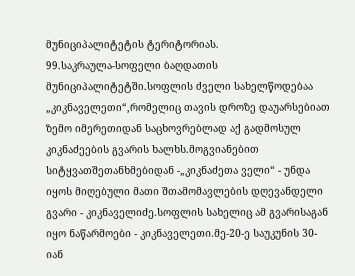მუნიციპალიტეტის ტერიტორიას.
99.საკრაულა-სოფელი ბაღდათის მუნიციპალიტეტში.სოფლის ძველი სახელწოდებაა „კიკნაველეთი“,რომელიც თავის დროზე დაუარსებიათ ზემო იმერეთიდან საცხოვრებლად აქ გადმოსულ კიკნაძეების გვარის ხალხს.მოგვიანებით სიტყვათშეთანხმებიდან -„კიკნაძეთა ველი“ - უნდა იყოს მიღებული მათი შთამომავლების დღევანდელი გვარი - კიკნაველიძე.სოფლის სახელიც ამ გვარისაგან იყო ნაწარმოები - კიკნაველეთი.მე-20-ე საუკუნის 30-იან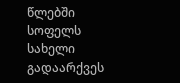წლებში სოფელს სახელი გადაარქვეს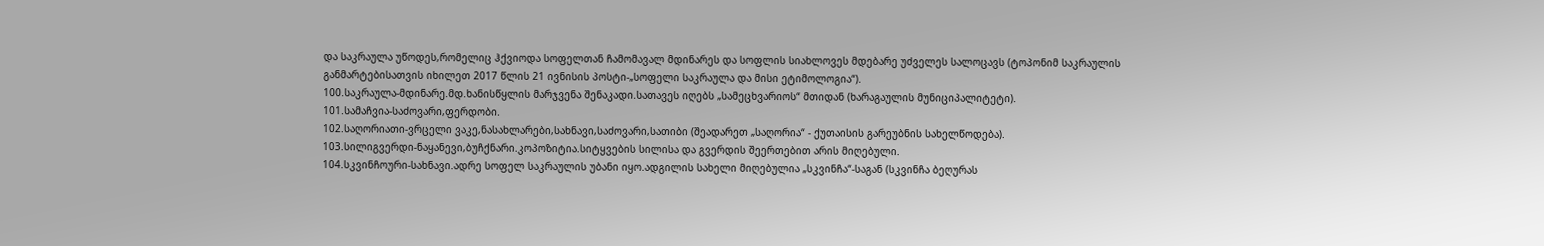და საკრაულა უწოდეს,რომელიც ჰქვიოდა სოფელთან ჩამომავალ მდინარეს და სოფლის სიახლოვეს მდებარე უძველეს სალოცავს (ტოპონიმ საკრაულის განმარტებისათვის იხილეთ 2017 წლის 21 ივნისის პოსტი-„სოფელი საკრაულა და მისი ეტიმოლოგია“).
100.საკრაულა-მდინარე.მდ.ხანისწყლის მარჯვენა შენაკადი.სათავეს იღებს „სამეცხვარიოს“ მთიდან (ხარაგაულის მუნიციპალიტეტი).
101.სამაჩვია-საძოვარი,ფერდობი.
102.საღორიათი-ვრცელი ვაკე,ნასახლარები,სახნავი,საძოვარი,სათიბი (შეადარეთ „საღორია“ - ქუთაისის გარეუბნის სახელწოდება).
103.სილიგვერდი-ნაყანევი,ბუჩქნარი.კოპოზიტია.სიტყვების სილისა და გვერდის შეერთებით არის მიღებული.
104.სკვინჩოური-სახნავი.ადრე სოფელ საკრაულის უბანი იყო.ადგილის სახელი მიღებულია „სკვინჩა“-საგან (სკვინჩა ბეღურას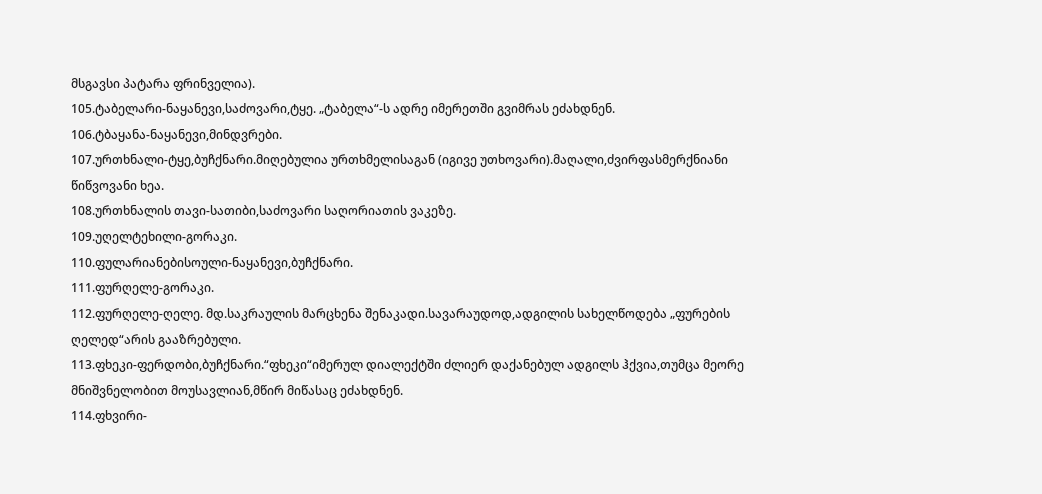მსგავსი პატარა ფრინველია).
105.ტაბელარი-ნაყანევი,საძოვარი,ტყე. „ტაბელა“-ს ადრე იმერეთში გვიმრას ეძახდნენ.
106.ტბაყანა-ნაყანევი,მინდვრები.
107.ურთხნალი-ტყე,ბუჩქნარი.მიღებულია ურთხმელისაგან (იგივე უთხოვარი).მაღალი,ძვირფასმერქნიანი წიწვოვანი ხეა.
108.ურთხნალის თავი-სათიბი,საძოვარი საღორიათის ვაკეზე.
109.უღელტეხილი-გორაკი.
110.ფულარიანებისოული-ნაყანევი,ბუჩქნარი.
111.ფურღელე-გორაკი.
112.ფურღელე-ღელე. მდ.საკრაულის მარცხენა შენაკადი.სავარაუდოდ,ადგილის სახელწოდება „ფურების ღელედ“არის გააზრებული.
113.ფხეკი-ფერდობი,ბუჩქნარი.“ფხეკი“იმერულ დიალექტში ძლიერ დაქანებულ ადგილს ჰქვია,თუმცა მეორე მნიშვნელობით მოუსავლიან,მწირ მიწასაც ეძახდნენ.
114.ფხვირი-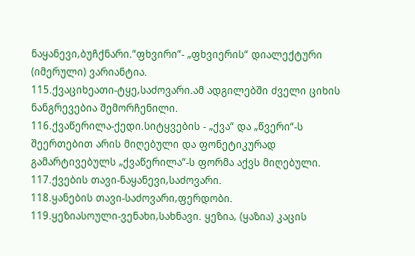ნაყანევი,ბუჩქნარი.“ფხვირი“- „ფხვიერის“ დიალექტური (იმერული) ვარიანტია.
115.ქვაციხეათი-ტყე,საძოვარი.ამ ადგილებში ძველი ციხის ნანგრევებია შემორჩენილი.
116.ქვაწერილა-ქედი.სიტყვების - „ქვა“ და „წვერი“-ს შეერთებით არის მიღებული და ფონეტიკურად გამარტივებულს „ქვაწერილა“-ს ფორმა აქვს მიღებული.
117.ქვების თავი-ნაყანევი,საძოვარი.
118.ყანების თავი-საძოვარი,ფერდობი.
119.ყეზიასოული-ვენახი,სახნავი. ყეზია, (ყაზია) კაცის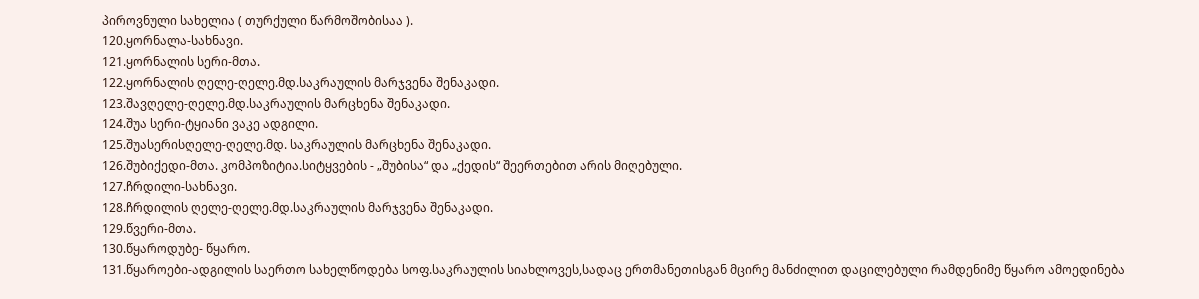პიროვნული სახელია ( თურქული წარმოშობისაა ).
120.ყორნალა-სახნავი.
121.ყორნალის სერი-მთა.
122.ყორნალის ღელე-ღელე.მდ.საკრაულის მარჯვენა შენაკადი.
123.შავღელე-ღელე.მდ.საკრაულის მარცხენა შენაკადი.
124.შუა სერი-ტყიანი ვაკე ადგილი.
125.შუასერისღელე-ღელე.მდ. საკრაულის მარცხენა შენაკადი.
126.შუბიქედი-მთა. კომპოზიტია.სიტყვების - „შუბისა“ და „ქედის“ შეერთებით არის მიღებული.
127.ჩრდილი-სახნავი.
128.ჩრდილის ღელე-ღელე.მდ.საკრაულის მარჯვენა შენაკადი.
129.წვერი-მთა.
130.წყაროდუბე- წყარო.
131.წყაროები-ადგილის საერთო სახელწოდება სოფ.საკრაულის სიახლოვეს,სადაც ერთმანეთისგან მცირე მანძილით დაცილებული რამდენიმე წყარო ამოედინება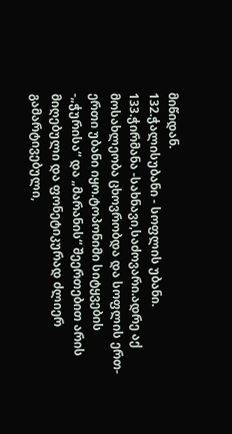მიწიდან.
132.ჭალისუბანი - სოფლის უბანი.
133.ჭირმანა -სახნავი,საძოვარი.ადრე აქ მოსახლეობა ცხოვრობდა და სოფლის ერთ-ერთი უბანი იყო.ტოპონიმი სიტყვების -„ჭურისა“ და „მარანის“ შეერთებით არის მიღებული და ფონეტიკურად ძლიერ გამარტივებული,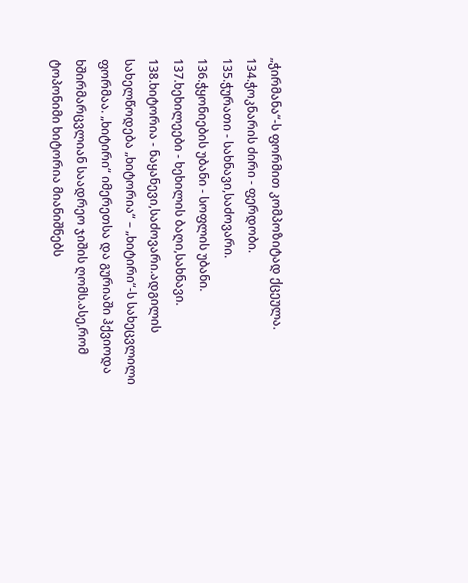„ჭირმანა“-ს ფორმით კომპოზიტად ქცეულა.
134.ჭოკნარის ძირი - ფერდობი.
135.ჭურათი - სახნავი,საძოვარი.
136.ჭყონიების უბანი - სოფლის უბანი.
137.ხეხილეები - ხეხილის ბაღი,სახნავი.
138.ხიტორია - ნაყანევი,საძოვარი.ადგილის სახელწოდება „ხიტორია“ – „ხიტირი“-ს სახეცვლილი ფორმაა. „ხიტირი“ იმერეთსა და გურიაში ჰქვიოდა ხშირმარცვლიან საადრეო ჯიშის ღომს.ასე,რომ ტოპონიმი ხიტორია მიანიშნებს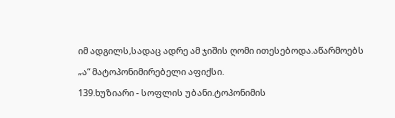იმ ადგილს,სადაც ადრე ამ ჯიშის ღომი ითესებოდა.აწარმოებს „ა“ მატოპონიმირებელი აფიქსი.
139.ხუზიარი - სოფლის უბანი.ტოპონიმის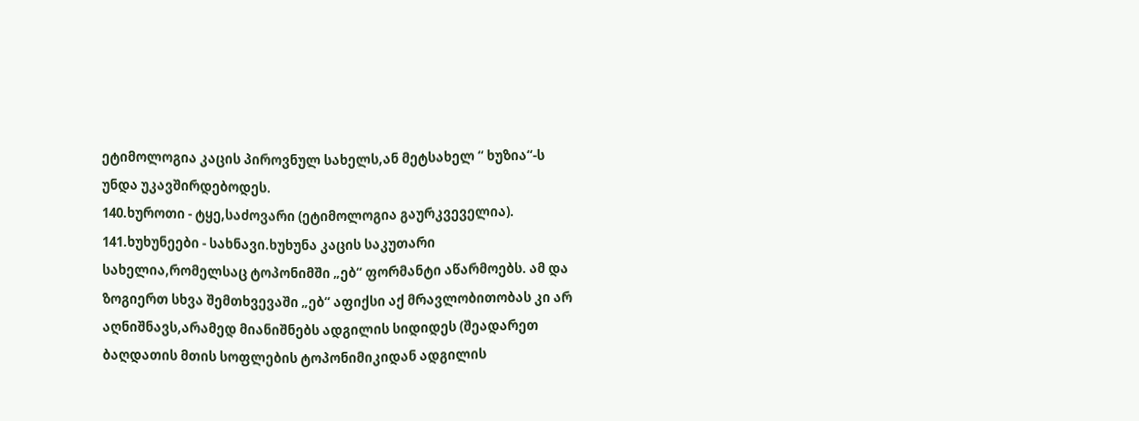ეტიმოლოგია კაცის პიროვნულ სახელს,ან მეტსახელ “ ხუზია“-ს უნდა უკავშირდებოდეს.
140.ხუროთი - ტყე,საძოვარი (ეტიმოლოგია გაურკვეველია).
141.ხუხუნეები - სახნავი.ხუხუნა კაცის საკუთარი სახელია,რომელსაც ტოპონიმში „ებ“ ფორმანტი აწარმოებს. ამ და ზოგიერთ სხვა შემთხვევაში „ებ“ აფიქსი აქ მრავლობითობას კი არ აღნიშნავს,არამედ მიანიშნებს ადგილის სიდიდეს (შეადარეთ ბაღდათის მთის სოფლების ტოპონიმიკიდან ადგილის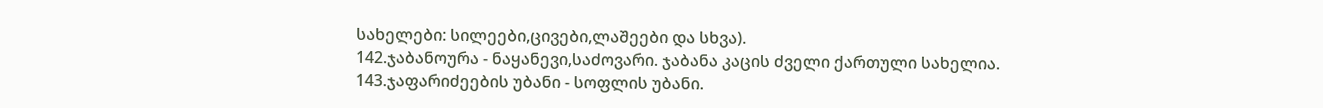სახელები: სილეები,ცივები,ლაშეები და სხვა).
142.ჯაბანოურა - ნაყანევი,საძოვარი. ჯაბანა კაცის ძველი ქართული სახელია.
143.ჯაფარიძეების უბანი - სოფლის უბანი.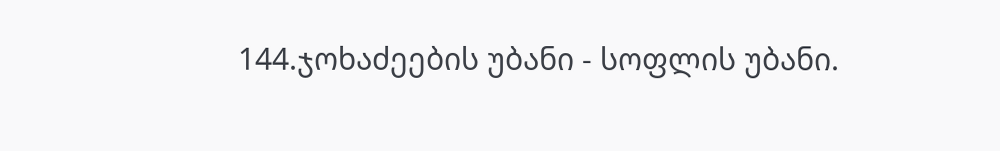144.ჯოხაძეების უბანი - სოფლის უბანი.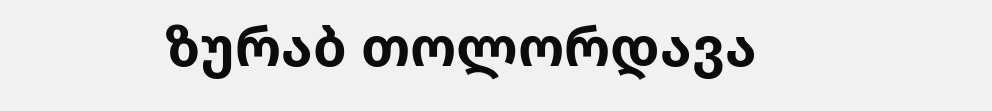ზურაბ თოლორდავა